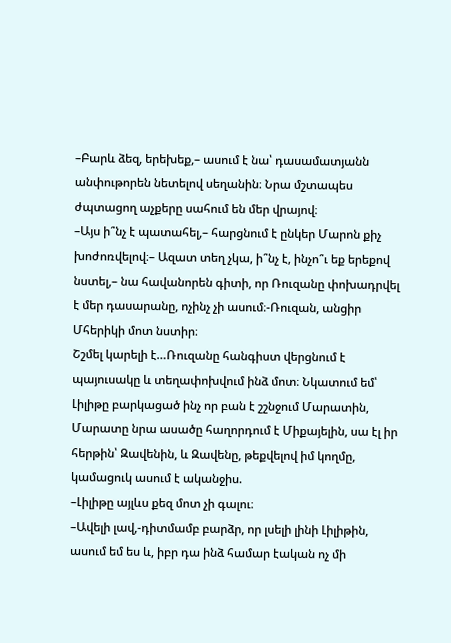–Բարև ձեզ, երեխեք,– ասում է նա՝ դասամատյանն անփութորեն նետելով սեղանին։ Նրա մշտապես ժպտացող աչքերը սահում են մեր վրայով։
–Այս ի՞նչ է պատահել,– հարցնում է ընկեր Մարոն քիչ խոժոռվելով։– Ազատ տեղ չկա, ի՞նչ է, ինչո՞ւ եք երեքով նստել,– նա հավանորեն գիտի, որ Ռուզանը փոխադրվել է մեր դասարանը, ոչինչ չի ասում։-Ռուզան, անցիր Մհերիկի մոտ նստիր։
Շշմել կարելի է…Ռուզանը հանգիստ վերցնում է պայուսակը և տեղափոխվում ինձ մոտ։ Նկատում եմ՝ Լիլիթը բարկացած ինչ որ բան է շշնջում Մարատին, Մարատը նրա ասածը հաղորդում է Միքայելին, սա էլ իր հերթին՝ Զավենին, և Զավենը, թեքվելով իմ կողմը, կամացուկ ասում է ականջիս.
–Լիլիթը այլևս քեզ մոտ չի գալու։
–Ավելի լավ,-դիտմամբ բարձր, որ լսելի լինի Լիլիթին, ասում եմ ես և, իբր դա ինձ համար էական ոչ մի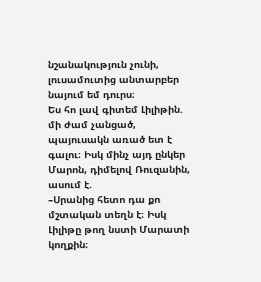նշանակություն չունի, լուսամուտից անտարբեր նայում եմ դուրս։
Ես հո լավ գիտեմ Լիլիթին. մի ժամ չանցած, պայուսակն առած ետ է գալու։ Իսկ մինչ այդ ընկեր Մարոն, դիմելով Ռուզանին, ասում է.
–Սրանից հետո դա քո մշտական տեղն է։ Իսկ Լիլիթը թող նստի Մարատի կողքին։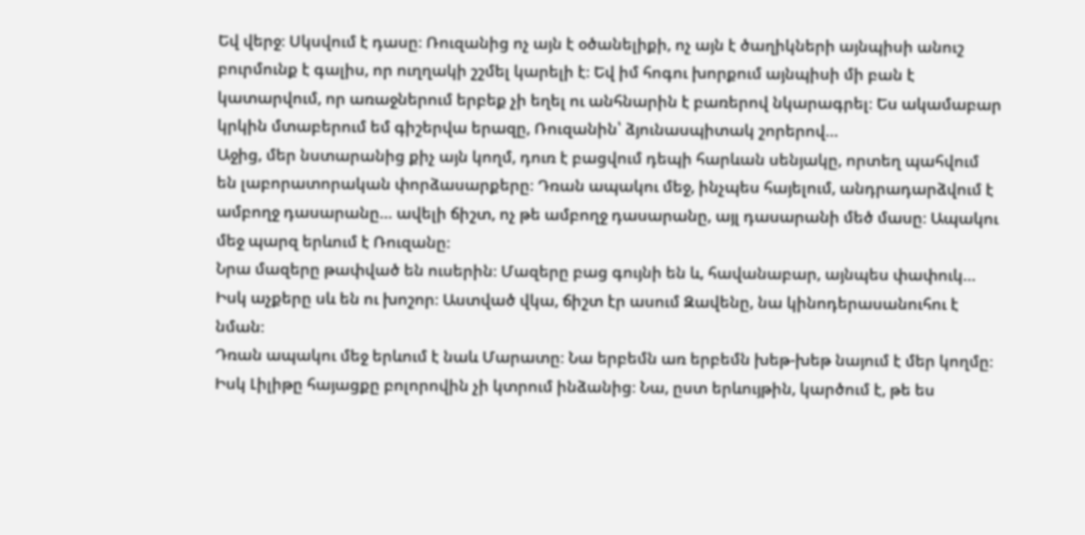Եվ վերջ։ Սկսվում է դասը։ Ռուզանից ոչ այն է օծանելիքի, ոչ այն է ծաղիկների այնպիսի անուշ բուրմունք է գալիս, որ ուղղակի շշմել կարելի է։ Եվ իմ հոգու խորքում այնպիսի մի բան է կատարվում, որ առաջներում երբեք չի եղել ու անհնարին է բառերով նկարագրել։ Ես ակամաբար կրկին մտաբերում եմ գիշերվա երազը, Ռուզանին՝ ձյունասպիտակ շորերով…
Աջից, մեր նստարանից քիչ այն կողմ, դուռ է բացվում դեպի հարևան սենյակը, որտեղ պահվում են լաբորատորական փորձասարքերը։ Դռան ապակու մեջ, ինչպես հայելում, անդրադարձվում է ամբողջ դասարանը… ավելի ճիշտ, ոչ թե ամբողջ դասարանը, այլ դասարանի մեծ մասը։ Ապակու մեջ պարզ երևում է Ռուզանը։
Նրա մազերը թափված են ուսերին։ Մազերը բաց գույնի են և, հավանաբար, այնպես փափուկ… Իսկ աչքերը սև են ու խոշոր։ Աստված վկա, ճիշտ էր ասում Զավենը, նա կինոդերասանուհու է նման։
Դռան ապակու մեջ երևում է նաև Մարատը։ Նա երբեմն առ երբեմն խեթ-խեթ նայում է մեր կողմը։ Իսկ Լիլիթը հայացքը բոլորովին չի կտրում ինձանից։ Նա, ըստ երևույթին, կարծում է, թե ես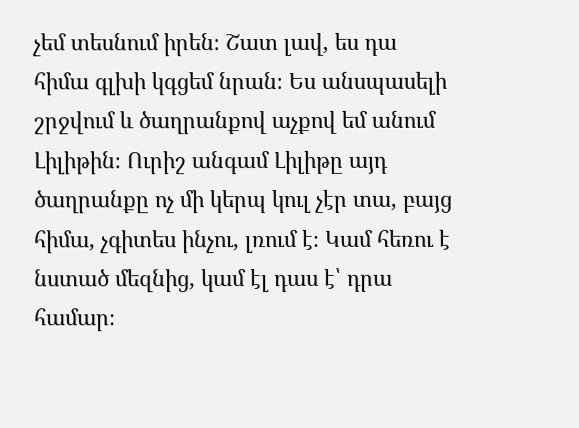չեմ տեսնում իրեն։ Շատ լավ, ես դա հիմա գլխի կգցեմ նրան։ Ես անսպասելի շրջվում և ծաղրանքով աչքով եմ անում Լիլիթին։ Ուրիշ անգամ Լիլիթը այդ ծաղրանքը ոչ մի կերպ կուլ չէր տա, բայց հիմա, չգիտես ինչու, լռում է։ Կամ հեռու է նստած մեզնից, կամ էլ դաս է՝ դրա համար։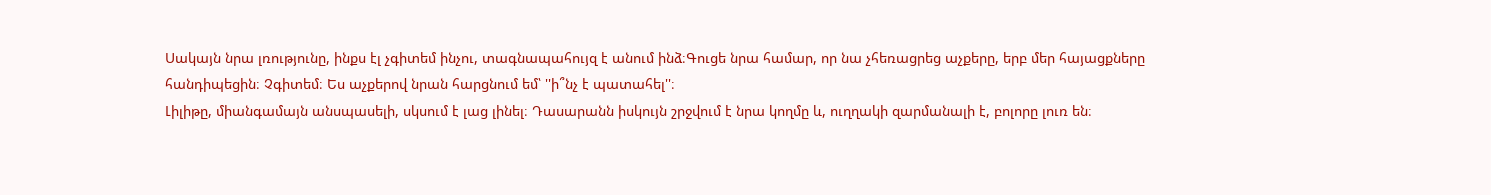Սակայն նրա լռությունը, ինքս էլ չգիտեմ ինչու, տագնապահույզ է անում ինձ։Գուցե նրա համար, որ նա չհեռացրեց աչքերը, երբ մեր հայացքները հանդիպեցին։ Չգիտեմ։ Ես աչքերով նրան հարցնում եմ՝ ''ի՞նչ է պատահել''։
Լիլիթը, միանգամայն անսպասելի, սկսում է լաց լինել։ Դասարանն իսկույն շրջվում է նրա կողմը և, ուղղակի զարմանալի է, բոլորը լուռ են։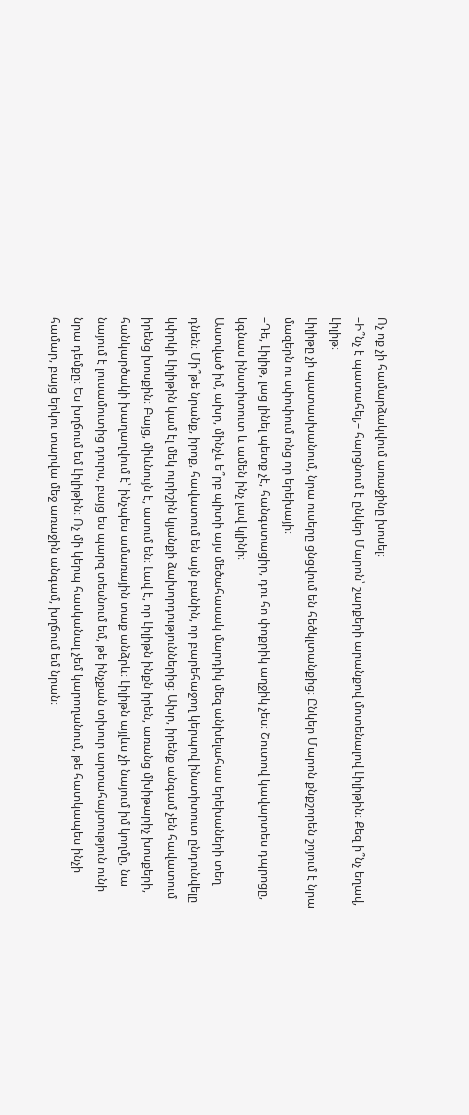Ոչ ոք չի համարձակվում առաջինը խոսել։
–Ի՞նչ է պատահել,– հարցնում է ընկեր Մարոն՝ շարքերի արանքով մոտենալով Լիլիթին։ Քեզ ի՞նչ եղավ, Լիլիթ։
Լիլիթը չի պատասխանում, նրա ուսերը ցնցվում են հեծկլտանքից։ Ընկեր Մարոն քնքշորեն շոյում է նրա մազերն ու սփոփում ոնց որ երեխայի։
–Դե, Լիլիթ, լաց լինել պետք չէ, հանգստացիր, դու հո փոքրիկ աղջիկ չես։ Շուտով կավարտես դպրոցը, կգնաս ինստիտուտ և ամեն ինչ լավ կլինի։
Աստված իմ, ախր, մինչև ե՞րբ պիտի այս մեծահասակ մարդիկ մեզ անխելահաս երեխաների տեղ դնեն։ Մի՞թե նրանք, իրոք, հավատում են այն բանին, որ բարեհաջող կերպով ինստիտուտ ընդունվելը կփրկի Լիլիթին կամ էլ մեկ ուրիշին կյանքի ձախորդություններից։ Ախր, իրենք անգամ չեն հավատում իրենց խոսքին։ Բայց, միևնույն է, ասում են։ Լավ է, որ Լիլիթն ինքն իրեն, առանց մխիթարիչ խոսքերի, հանկարծակի խաղաղվում է՝ ինչպես ամառային տաք անձրև։ Լիլիթն այլևս չի նայում իմ կողմը, նա նայում է լուսամուտից դուրս, բայց ես պարզ տեսնում եմ, թե ինչքան տխուր արտահայտություն ունի նրա դեմքը։ Ես խղճում եմ Լիլիթին։ Ոչ մի կերպ հասկանալ չեմ կարողանում, թե հատկապես ինչի համար, բայց երկու տարվա մեջ առաջին անգամ, խղճում եմ նրան։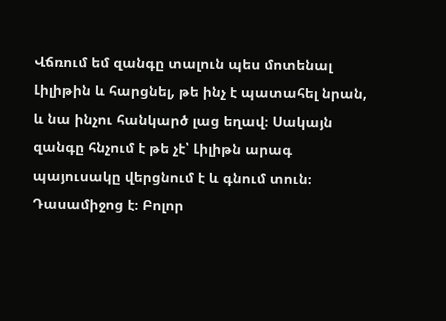Վճռում եմ զանգը տալուն պես մոտենալ Լիլիթին և հարցնել, թե ինչ է պատահել նրան, և նա ինչու հանկարծ լաց եղավ։ Սակայն զանգը հնչում է թե չէ՝ Լիլիթն արագ պայուսակը վերցնում է և գնում տուն։
Դասամիջոց է։ Բոլոր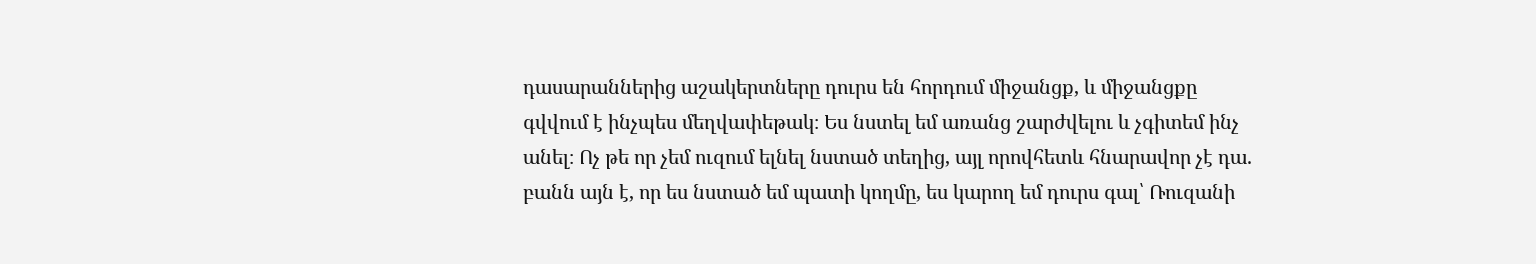դասարաններից աշակերտները դուրս են հորդում միջանցք, և միջանցքը գվվում է ինչպես մեղվափեթակ։ Ես նստել եմ առանց շարժվելու և չգիտեմ ինչ անել։ Ոչ թե որ չեմ ուզում ելնել նստած տեղից, այլ որովհետև հնարավոր չէ դա. բանն այն է, որ ես նստած եմ պատի կողմը, ես կարող եմ դուրս գալ՝ Ռուզանի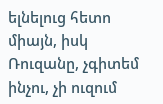ելնելուց հետո միայն, իսկ Ռուզանը, չգիտեմ ինչու, չի ուզում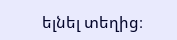ելնել տեղից։